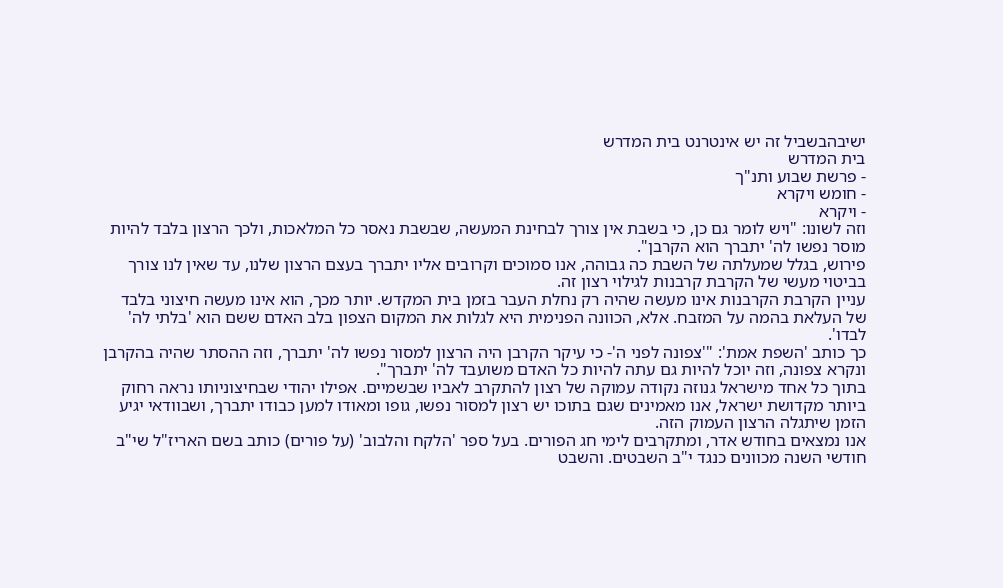ישיבהבשביל זה יש אינטרנט בית המדרש
בית המדרש
- פרשת שבוע ותנ"ך
- חומש ויקרא
- ויקרא
וזה לשונו: "ויש לומר גם כן, כי בשבת אין צורך לבחינת המעשה, שבשבת נאסר כל המלאכות, ולכך הרצון בלבד להיות מוסר נפשו לה' יתברך הוא הקרבן".
פירוש, בגלל שמעלתה של השבת כה גבוהה, אנו סמוכים וקרובים אליו יתברך בעצם הרצון שלנו, עד שאין לנו צורך בביטוי מעשי של הקרבת קרבנות לגילוי רצון זה.
עניין הקרבת הקרבנות אינו מעשה שהיה רק נחלת העבר בזמן בית המקדש. יותר מכך, הוא אינו מעשה חיצוני בלבד של העלאת בהמה על המזבח. אלא, הכוונה הפנימית היא לגלות את המקום הצפון בלב האדם ששם הוא 'בלתי לה' לבדו'.
כך כותב 'השפת אמת': "'צפונה לפני ה'- כי עיקר הקרבן היה הרצון למסור נפשו לה' יתברך, וזה ההסתר שהיה בהקרבן ונקרא צפונה, וזה יוכל להיות גם עתה להיות כל האדם משועבד לה' יתברך".
בתוך כל אחד מישראל גנוזה נקודה עמוקה של רצון להתקרב לאביו שבשמיים. אפילו יהודי שבחיצוניותו נראה רחוק ביותר מקדושת ישראל, אנו מאמינים שגם בתוכו יש רצון למסור נפשו, גופו ומאודו למען כבודו יתברך, ושבוודאי יגיע הזמן שיתגלה הרצון העמוק הזה.
אנו נמצאים בחודש אדר, ומתקרבים לימי חג הפורים. בעל ספר 'הלקח והלבוב' (על פורים) כותב בשם האריז"ל שי"ב חודשי השנה מכוונים כנגד י"ב השבטים. והשבט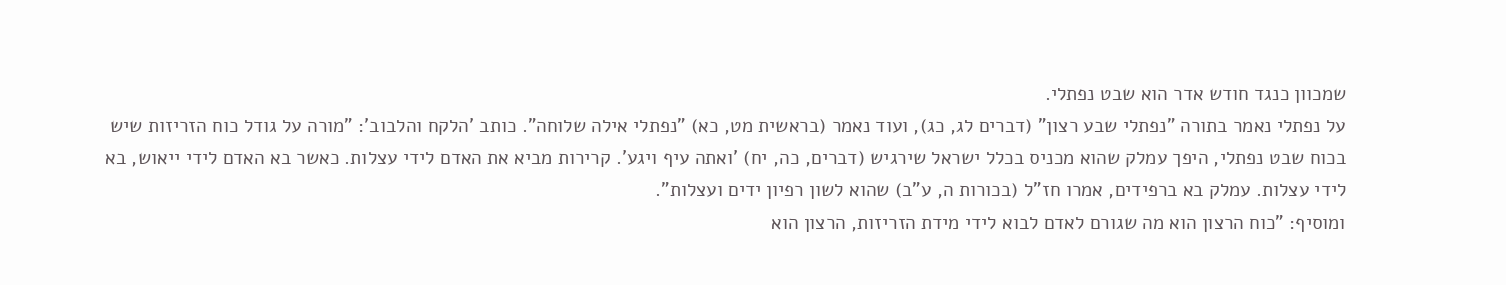שמכוון כנגד חודש אדר הוא שבט נפתלי.
על נפתלי נאמר בתורה "נפתלי שבע רצון" (דברים לג, כג), ועוד נאמר (בראשית מט, כא) "נפתלי אילה שלוחה". כותב 'הלקח והלבוב': "מורה על גודל כוח הזריזות שיש בכוח שבט נפתלי, היפך עמלק שהוא מכניס בכלל ישראל שירגיש (דברים, כה, יח) 'ואתה עיף ויגע'. קרירות מביא את האדם לידי עצלות. כאשר בא האדם לידי ייאוש, בא לידי עצלות. עמלק בא ברפידים, אמרו חז"ל (בכורות ה, ע"ב) שהוא לשון רפיון ידים ועצלות".
ומוסיף: "כוח הרצון הוא מה שגורם לאדם לבוא לידי מידת הזריזות, הרצון הוא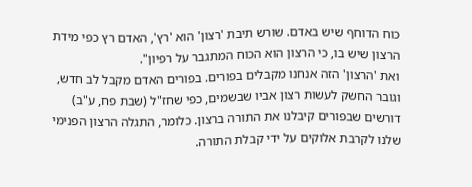כוח הדוחף שיש באדם. שורש תיבת 'רצון' הוא 'רץ', האדם רץ כפי מידת הרצון שיש בו, כי הרצון הוא הכוח המתגבר על רפיון".
ואת 'הרצון' הזה אנחנו מקבלים בפורים. בפורים האדם מקבל לב חדש, וגובר החשק לעשות רצון אביו שבשמים, כפי שחז"ל (שבת פח, ע"ב) דורשים שבפורים קיבלנו את התורה ברצון. כלומר, התגלה הרצון הפנימי שלנו לקרבת אלוקים על ידי קבלת התורה.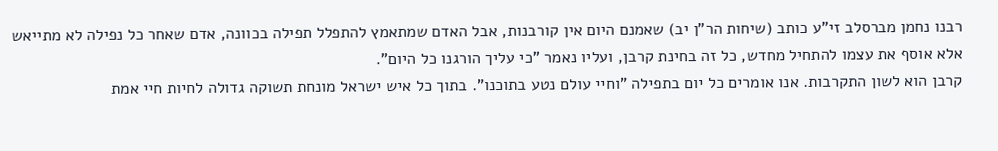רבנו נחמן מברסלב זי"ע כותב (שיחות הר"ן יב) שאמנם היום אין קורבנות, אבל האדם שמתאמץ להתפלל תפילה בכוונה, אדם שאחר כל נפילה לא מתייאש אלא אוסף את עצמו להתחיל מחדש, כל זה בחינת קרבן, ועליו נאמר "כי עליך הורגנו כל היום".
קרבן הוא לשון התקרבות. אנו אומרים כל יום בתפילה "וחיי עולם נטע בתוכנו". בתוך כל איש ישראל מונחת תשוקה גדולה לחיות חיי אמת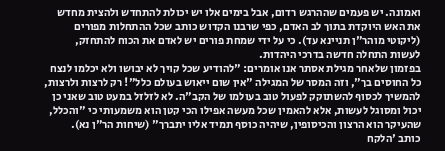ואמונה. יש פעמים שההרגש רדום, אבל בימים אלו יש יכולת להתחדש ולהצית מחדש את האש היוקדת בתוך לב האדם, כפי שרבנו הקדוש כותב שכל ההתחלות מפורים (ליקוטי מוהר"ן תניינא עד). כי על ידי שמחת פורים יש לאדם את הכוח להתחזק, לעשות התחלה חדשה בדרכי היהדות.
בפזמון שלאחר מגילת אסתר אנו אומרים: "להודיע שכל קויך לא יבושו ולא יכלמו לנצח כל החוסים בך", וזה המסר של המגילה "אין שום ייאוש בעולם כלל"! רק לרצות ולרצות, להמשיך לכסוף להשתוקק לפעול טוב בעולמו של הקב"ה. לא לזלזל במעט טוב שאני כן יכול ומסוגל לעשות, אלא להאמין שכל מעשה אפילו הכי קטן הוא משמעותי כי "והכלל, שהעיקר הוא הרצון והכיסופין, שיהיה כוסף תמיד אליו יתברך" (שיחות הר"ן נא).
כותב 'הלקח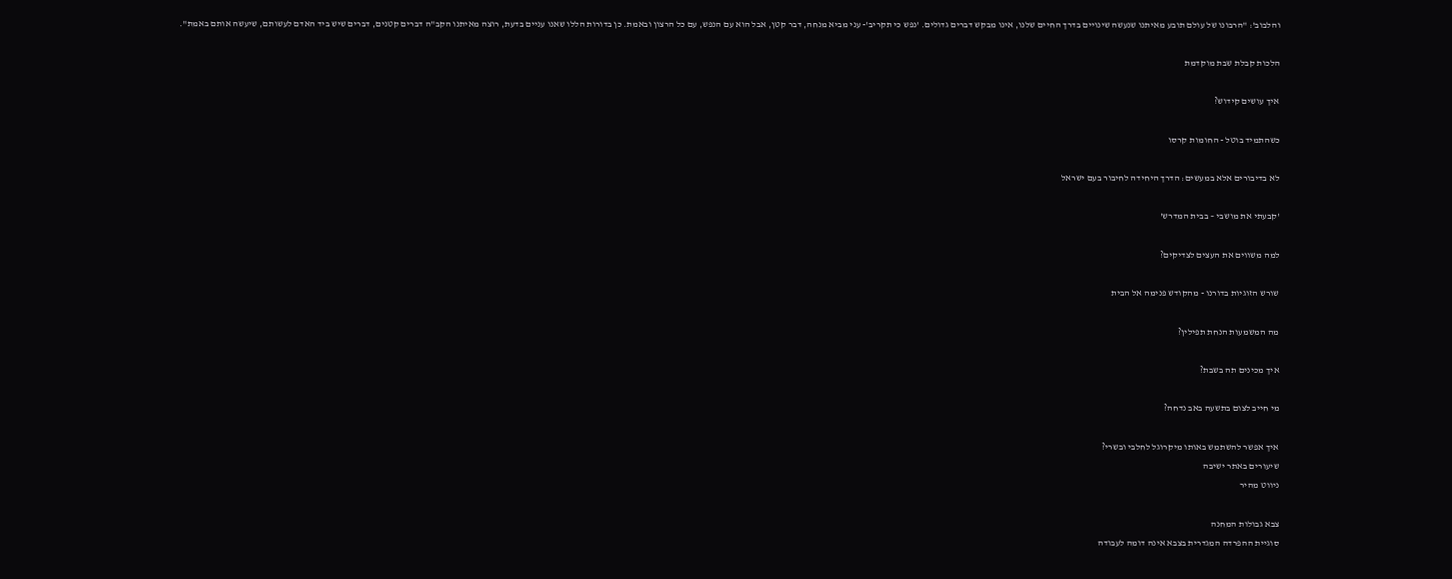והלבוב': "הרבונו של עולם תובע מאיתנו שנעשה שינויים בדרך החיים שלנו, אינו מבקש דברים גדולים. 'נפש כי תקריב'- עני מביא מנחה, דבר קטן, אבל הוא עם הנפש, עם כל הרצון ובאמת. כן בדורות הללו שאנו עניים בדעת, רוצה מאיתנו הקב"ה דברים קטנים, דברים שיש ביד האדם לעשותם, שיעשה אותם באמת".

הלכות קבלת שבת מוקדמת

איך עושים קידוש?

כשהתמיד בוטל - החומות קרסו

לא בדיבורים אלא במעשים: הדרך היחידה לחיבור בעם ישראל

'קבעתי את מושבי – בבית המדרש'

למה משווים את העצים לצדיקים?

שורש הזוגיות בדורנו - מהקודש פנימה אל הבית

מה המשמעות הנחת תפילין?

איך מכינים תה בשבת?

מי חייב לצום בתשעה באב נדחה?

איך אפשר להשתמש באותו מיקרוגל לחלבי ובשרי?
שיעורים באתר ישיבה
ניווט מהיר

צבא גבולות המחנה
סוגיית ההפרדה המגדרית בצבא אינה דומה לעבודה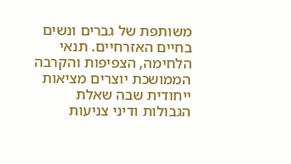משותפת של גברים ונשים בחיים האזרחיים. תנאי הלחימה, הצפיפות והקרבה הממושכת יוצרים מציאות ייחודית שבה שאלת הגבולות ודיני צניעות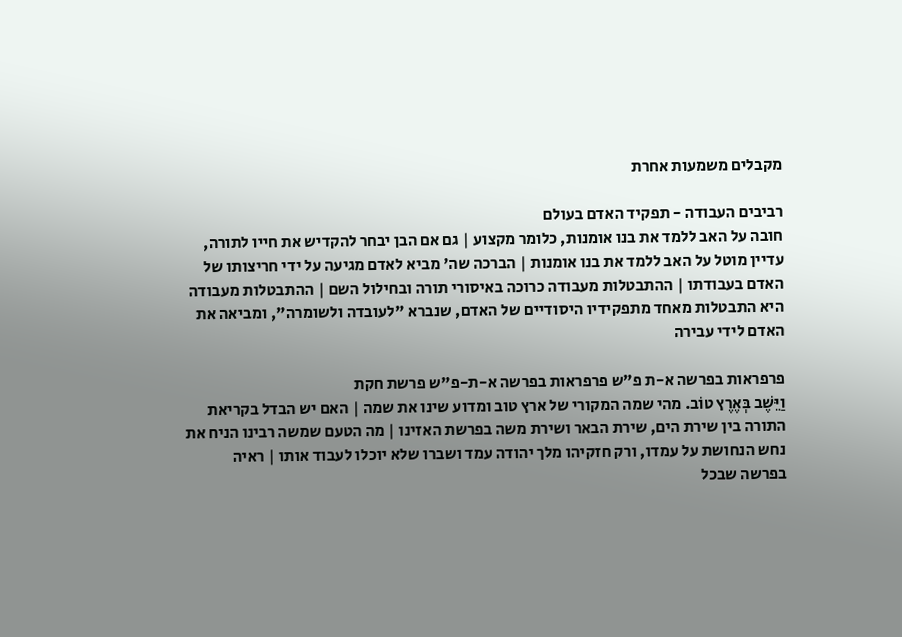מקבלים משמעות אחרת

רביבים העבודה - תפקיד האדם בעולם
חובה על האב ללמד את בנו אומנות, כלומר מקצוע | גם אם הבן יבחר להקדיש את חייו לתורה, עדיין מוטל על האב ללמד את בנו אומנות | הברכה שה' מביא לאדם מגיעה על ידי חריצותו של האדם בעבודתו | ההתבטלות מעבודה כרוכה באיסורי תורה ובחילול השם | ההתבטלות מעבודה היא התבטלות מאחד מתפקידיו היסודיים של האדם, שנברא "לעובדה ולשומרה", ומביאה את האדם לידי עבירה

פרפראות בפרשה א-ת פ"ש פרפראות בפרשה א-ת-פ"ש פרשת חקת
וַיֵּשֶׁב בְּאֶרֶץ טוֹב. מהי שמה המקורי של ארץ טוב ומדוע שינו את שמה | האם יש הבדל בקריאת התורה בין שירת הים, שירת הבאר ושירת משה בפרשת האזינו | מה הטעם שמשה רבינו הניח את נחש הנחושת על עמדו, ורק חזקיהו מלך יהודה עמד ושברו שלא יוכלו לעבוד אותו | ראיה בפרשה שבכל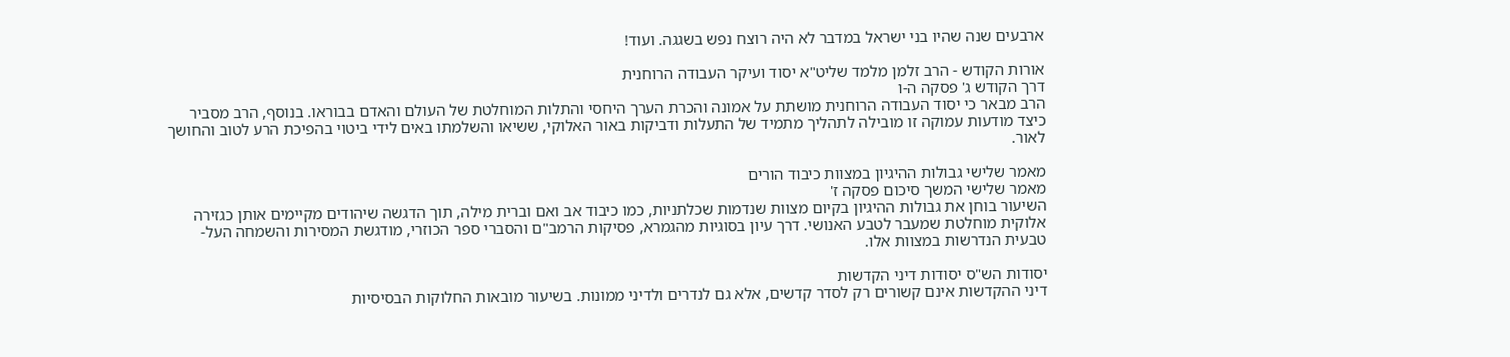ארבעים שנה שהיו בני ישראל במדבר לא היה רוצח נפש בשגגה. ועוד!

אורות הקודש - הרב זלמן מלמד שליט"א יסוד ועיקר העבודה הרוחנית
דרך הקודש ג' פסקה ה-ו
הרב מבאר כי יסוד העבודה הרוחנית מושתת על אמונה והכרת הערך היחסי והתלות המוחלטת של העולם והאדם בבוראו. בנוסף, הרב מסביר כיצד מודעות עמוקה זו מובילה לתהליך מתמיד של התעלות ודביקות באור האלוקי, ששיאו והשלמתו באים לידי ביטוי בהפיכת הרע לטוב והחושך לאור.

מאמר שלישי גבולות ההיגיון במצוות כיבוד הורים
מאמר שלישי המשך סיכום פסקה ז'
השיעור בוחן את גבולות ההיגיון בקיום מצוות שנדמות שכלתניות, כמו כיבוד אב ואם וברית מילה, תוך הדגשה שיהודים מקיימים אותן כגזירה אלוקית מוחלטת שמעבר לטבע האנושי. דרך עיון בסוגיות מהגמרא, פסיקות הרמב"ם והסברי ספר הכוזרי, מודגשת המסירות והשמחה העל-טבעית הנדרשות במצוות אלו.

יסודות הש"ס יסודות דיני הקדשות
דיני ההקדשות אינם קשורים רק לסדר קדשים, אלא גם לנדרים ולדיני ממונות. בשיעור מובאות החלוקות הבסיסיות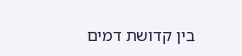בין קדושת דמים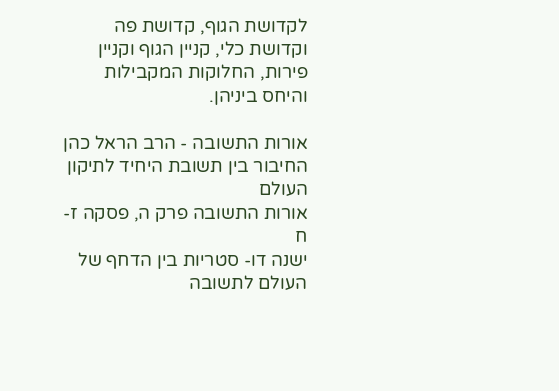לקדושת הגוף, קדושת פה וקדושת כלי, קניין הגוף וקניין פירות, החלוקות המקבילות והיחס ביניהן.

אורות התשובה - הרב הראל כהן החיבור בין תשובת היחיד לתיקון העולם
אורות התשובה פרק ה, פסקה ז-ח
ישנה דו- סטריות בין הדחף של העולם לתשובה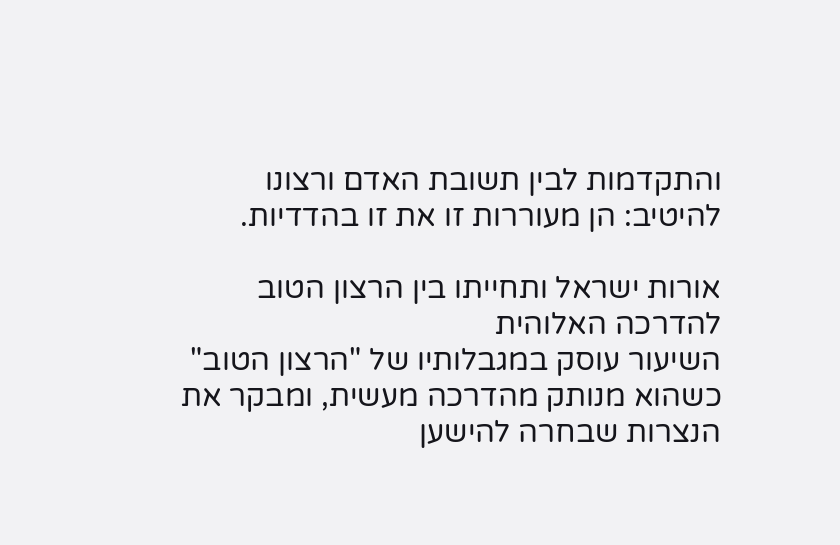והתקדמות לבין תשובת האדם ורצונו להיטיב: הן מעוררות זו את זו בהדדיות.

אורות ישראל ותחייתו בין הרצון הטוב להדרכה האלוהית
השיעור עוסק במגבלותיו של "הרצון הטוב" כשהוא מנותק מהדרכה מעשית, ומבקר את הנצרות שבחרה להישען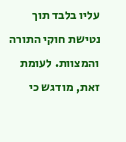עליו בלבד תוך נטישת חוקי התורה והמצוות. לעומת זאת, מודגש כי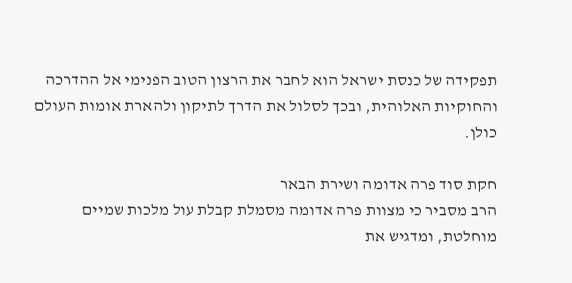תפקידה של כנסת ישראל הוא לחבר את הרצון הטוב הפנימי אל ההדרכה והחוקיות האלוהית, ובכך לסלול את הדרך לתיקון ולהארת אומות העולם כולן.

חקת סוד פרה אדומה ושירת הבאר
הרב מסביר כי מצוות פרה אדומה מסמלת קבלת עול מלכות שמיים מוחלטת, ומדגיש את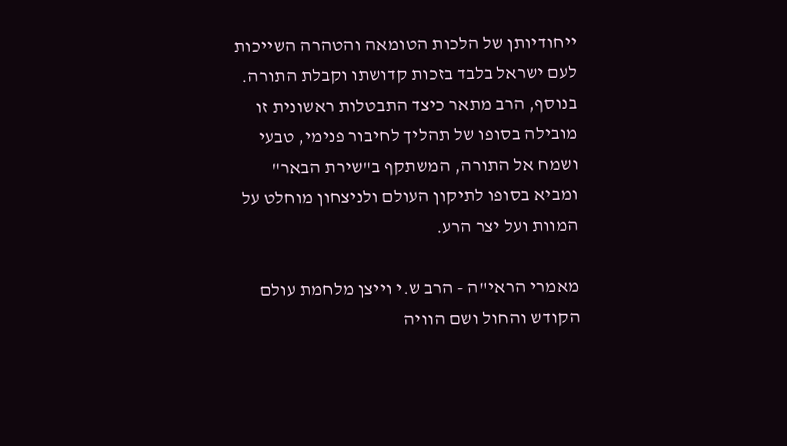ייחודיותן של הלכות הטומאה והטהרה השייכות לעם ישראל בלבד בזכות קדושתו וקבלת התורה. בנוסף, הרב מתאר כיצד התבטלות ראשונית זו מובילה בסופו של תהליך לחיבור פנימי, טבעי ושמח אל התורה, המשתקף ב"שירת הבאר" ומביא בסופו לתיקון העולם ולניצחון מוחלט על המוות ועל יצר הרע.

מאמרי הראי"ה - הרב ש.י וייצן מלחמת עולם הקודש והחול ושם הוויה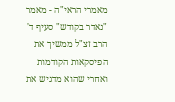מאמרי הראי"ה - מאמר "נאדר בקודש" סעיף ד'
הרב זצ"ל ממשיך את הפיסקאות הקודמות ואחרי שהוא מדגיש את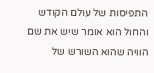התפיסות של עולם הקודש והחול הוא אומר שיש את שם הוויה שהוא השורש של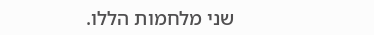שני מלחמות הללו.